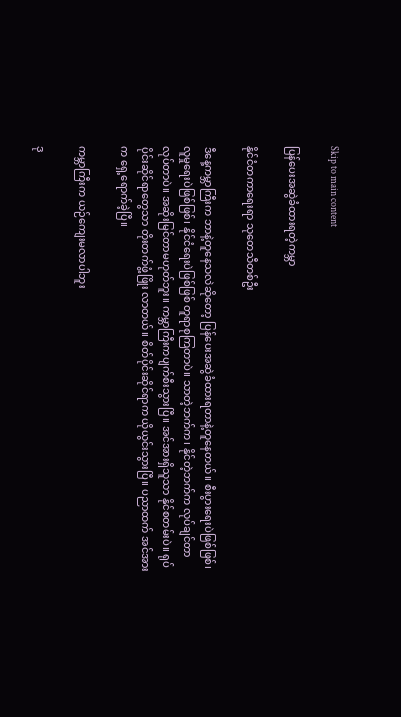Skip to main content

ပြန်ပေးအဆွဲခံထားရတဲ့ကမ္ဘာ

နိုင်ငံတကာရေးရာ သုတေသီတစ်ဦး

ဒီနေ့ကမ္ဘာကြီးက ဘာနဲ့တူနေသလဲဆိုတော့ ပြန်ပေးအဆွဲခံထားရတာနဲ့တူနေတယ်။ စီးပွားရေးပဲဖြစ်ဖြစ်၊ လူမှုရေးပဲဖြစ်ဖြစ်၊ နိုင်ငံရေးပဲဖြစ်ဖြစ် တူရာစုကြတာပဲ။ သာတဲ့ဘက်က၊ နိုင်တဲ့ဘက်က လုပ်ချင်တာလုပ်တာပဲ။ အဆိုးမြင်တာမဟုတ်ဘူး။ ကမ္ဘာကြီးကပျက်စီးသွားပြီ။ အင်အားရှိသူသာ နိုင်စတမ်းပဲ။ ရုပ်ပိုင်းဆိုင်ရာတွေသာ တိုးတက်ဖွံ့ဖြိုး လာတယ်။ စိတ်ပိုင်းဆိုင်ရာက ယိုယွင်းသွားပြီ။ ပညာထက် အင်အားက ရှေ့ရောက်ခဲ့ပြီ။

ကမ္ဘာကြီးက ယဉ်ကျေးမလာပါဘူး

ဒု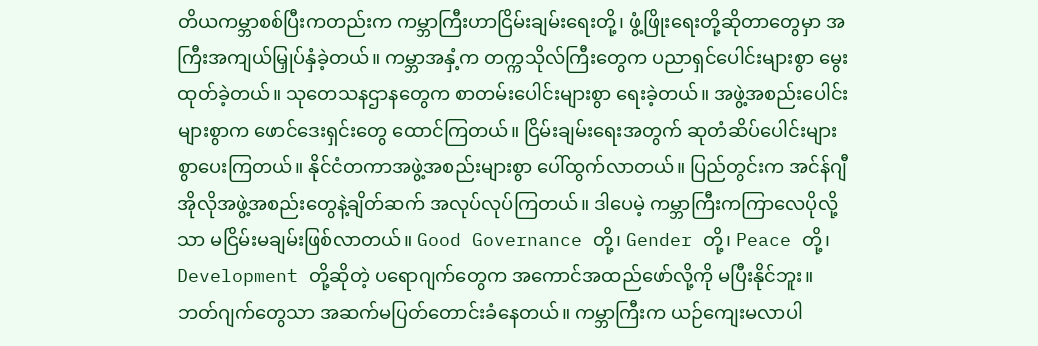တိယကမ္ဘာစစ်ပြီးကတည်းက ကမ္ဘာကြီးဟာငြိမ်းချမ်းရေးတို့၊ ဖွံ့ဖြိုးရေးတို့ဆိုတာတွေမှာ အကြီးအကျယ်မြှုပ်နှံခဲ့တယ်။ ကမ္ဘာအနှံ့က တက္ကသိုလ်ကြီးတွေက ပညာရှင်ပေါင်းများစွာ မွေးထုတ်ခဲ့တယ်။ သုတေသနဌာနတွေက စာတမ်းပေါင်းများစွာ ရေးခဲ့တယ်။ အဖွဲ့အစည်းပေါင်းများစွာက ဖောင်ဒေးရှင်းတွေ ထောင်ကြတယ်။ ငြိမ်းချမ်းရေးအတွက် ဆုတံဆိပ်ပေါင်းများစွာပေးကြတယ်။ နိုင်ငံတကာအဖွဲ့အစည်းများစွာ ပေါ်ထွက်လာတယ်။ ပြည်တွင်းက အင်န်ဂျီအိုလိုအဖွဲ့အစည်းတွေနဲ့ချိတ်ဆက် အလုပ်လုပ်ကြတယ်။ ဒါပေမဲ့ ကမ္ဘာကြီးကကြာလေပိုလို့သာ မငြိမ်းမချမ်းဖြစ်လာတယ်။ Good Governance တို့၊ Gender တို့၊ Peace တို့၊ Development တို့ဆိုတဲ့ ပရောဂျက်တွေက အကောင်အထည်ဖော်လို့ကို မပြီးနိုင်ဘူး။ ဘတ်ဂျက်တွေသာ အဆက်မပြတ်တောင်းခံနေတယ်။ ကမ္ဘာကြီးက ယဉ်ကျေးမလာပါ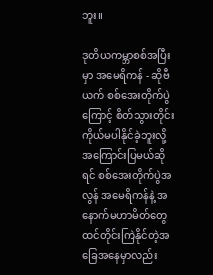ဘူး။

ဒုတိယကမ္ဘာစစ်အပြီးမှာ အမေရိကန် - ဆိုဗီယက် စစ်အေးတိုက်ပွဲကြောင့် စိတ်သွားတိုင်း ကိုယ်မပါနိုင်ခဲ့ဘူးလို့ အကြောင်းပြမယ်ဆိုရင် စစ်အေးတိုက်ပွဲအလွန် အမေရိကန်နဲ့ အနောက်မဟာမိတ်တွေ ထင်တိုင်းကြဲနိုင်တဲ့အခြေအနေမှာလည်း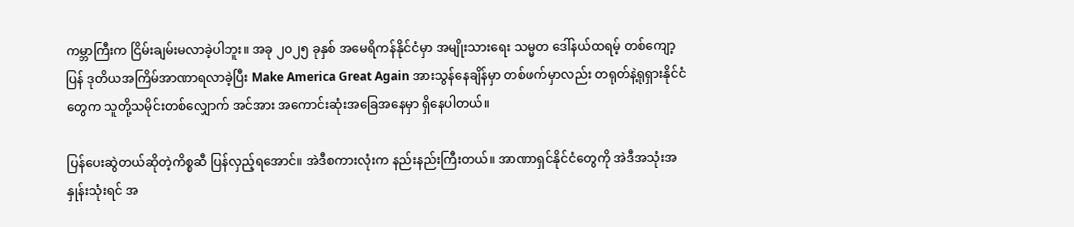ကမ္ဘာကြီးက ငြိမ်းချမ်းမလာခဲ့ပါဘူး။ အခု ၂၀၂၅ ခုနှစ် အမေရိကန်နိုင်ငံမှာ အမျိုးသားရေး သမ္မတ ဒေါ်နယ်ထရမ့် တစ်ကျော့ပြန် ဒုတိယအကြိမ်အာဏာရလာခဲ့ပြီး Make America Great Again အားသွန်နေချိန်မှာ တစ်ဖက်မှာလည်း တရုတ်နဲ့ရုရှားနိုင်ငံတွေက သူတို့သမိုင်းတစ်လျှောက် အင်အား အကောင်းဆုံးအခြေအနေမှာ ရှိနေပါတယ်။

ပြန်ပေးဆွဲတယ်ဆိုတဲ့ကိစ္စဆီ ပြန်လှည့်ရအောင်။ အဲဒီစကားလုံးက နည်းနည်းကြီးတယ်။ အာဏာရှင်နိုင်ငံတွေကို အဲဒီအသုံးအနှုန်းသုံးရင် အ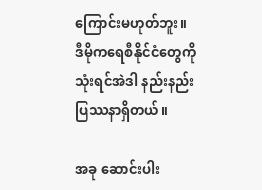ကြောင်းမဟုတ်ဘူး။ ဒီမိုကရေစီနိုင်ငံတွေကို သုံးရင်အဲဒါ နည်းနည်းပြဿနာရှိတယ်။

အခု ဆောင်းပါး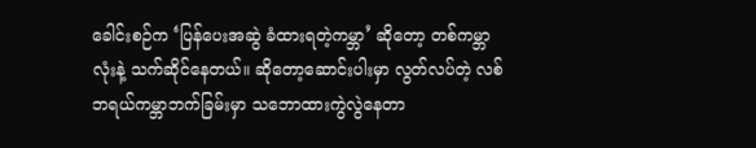ခေါင်းစဉ်က ‘ပြန်ပေးအဆွဲ ခံထားရတဲ့ကမ္ဘာ’ ဆိုတော့ တစ်ကမ္ဘာလုံးနဲ့ သက်ဆိုင်နေတယ်။ ဆိုတော့ဆောင်းပါးမှာ လွတ်လပ်တဲ့ လစ်ဘရယ်ကမ္ဘာဘက်ခြမ်းမှာ သဘောထားကွဲလွဲနေတာ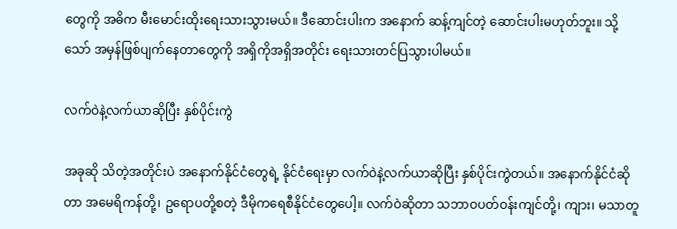တွေကို အဓိက မီးမောင်းထိုးရေးသားသွားမယ်။ ဒီဆောင်းပါးက အနောက် ဆန့်ကျင်တဲ့ ဆောင်းပါးမဟုတ်ဘူး။ သို့သော် အမှန်ဖြစ်ပျက်နေတာတွေကို အရှိကိုအရှိအတိုင်း ရေးသားတင်ပြသွားပါမယ်။

လက်ဝဲနဲ့လက်ယာဆိုပြီး နှစ်ပိုင်းကွဲ

အခုဆို သိတဲ့အတိုင်းပဲ အနောက်နိုင်ငံတွေရဲ့ နိုင်ငံရေးမှာ လက်ဝဲနဲ့လက်ယာဆိုပြီး နှစ်ပိုင်းကွဲတယ်။ အနောက်နိုင်ငံဆိုတာ အမေရိကန်တို့၊ ဥရောပတို့စတဲ့ ဒီမိုကရေစီနိုင်ငံတွေပေါ့။ လက်ဝဲဆိုတာ သဘာဝပတ်ဝန်းကျင်တို့၊ ကျား၊ မသာတူ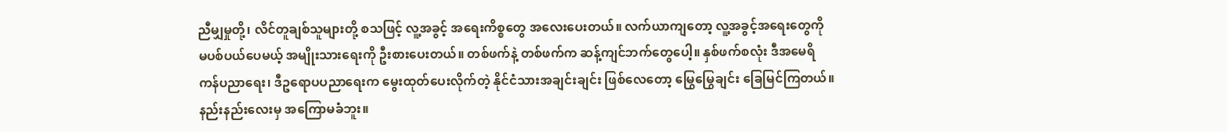ညီမျှမှုတို့၊ လိင်တူချစ်သူများတို့ စသဖြင့် လူ့အခွင့် အရေးကိစ္စတွေ အလေးပေးတယ်။ လက်ယာကျတော့ လူ့အခွင့်အရေးတွေကို မပစ်ပယ်ပေမယ့် အမျိုးသားရေးကို ဦးစားပေးတယ်။ တစ်ဖက်နဲ့ တစ်ဖက်က ဆန့်ကျင်ဘက်တွေပေါ့။ နှစ်ဖက်စလုံး ဒီအမေရိကန်ပညာရေး၊ ဒီဥ‌ရောပပညာရေးက မွေးထုတ်ပေးလိုက်တဲ့ နိုင်ငံသားအချင်းချင်း ဖြစ်လေတော့ မြွေမြွေချင်း ခြေမြင်ကြတယ်။ နည်းနည်းလေးမှ အကြောမခံဘူး။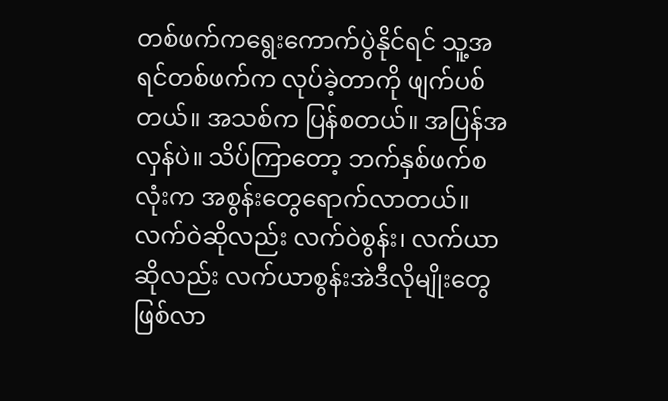တစ်ဖက်ကရွေးကောက်ပွဲနိုင်ရင် သူ့အရင်တစ်ဖက်က လုပ်ခဲ့တာကို ဖျက်ပစ်တယ်။ အသစ်က ပြန်စတယ်။ အပြန်အလှန်ပဲ။ သိပ်ကြာတော့ ဘက်နှစ်ဖက်စလုံးက အစွန်းတွေရောက်လာတယ်။ လက်ဝဲဆိုလည်း လက်ဝဲစွန်း၊ လက်ယာဆိုလည်း လက်ယာစွန်းအဲဒီလိုမျိုးတွေဖြစ်လာ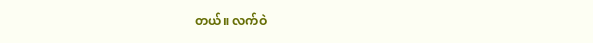တယ်။ လက်ဝဲ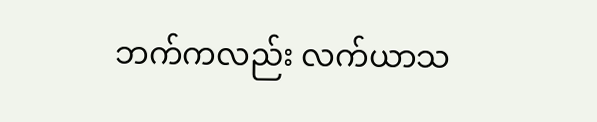ဘက်ကလည်း လက်ယာသ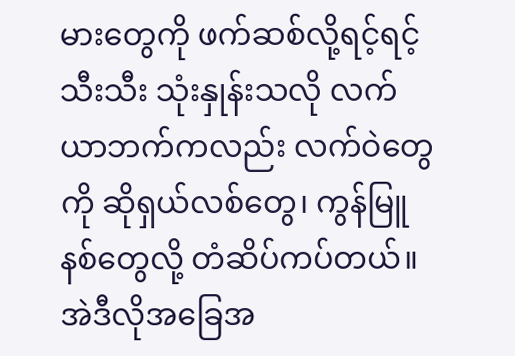မားတွေကို ဖက်ဆစ်လို့ရင့်ရင့်သီးသီး သုံးနှုန်းသလို လက်ယာဘက်ကလည်း လက်ဝဲတွေကို ဆိုရှယ်လစ်တွေ၊ ကွန်မြူနစ်တွေလို့ တံဆိပ်ကပ်တယ်။ အဲဒီလိုအခြေအ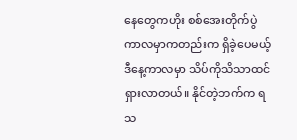နေတွေကဟိုး စစ်အေးတိုက်ပွဲကာလမှာကတည်းက ရှိခဲ့ပေမယ့် ဒီနေ့ကာလမှာ သိပ်ကိုသိသာထင်ရှားလာတယ်။ နိုင်တဲ့ဘက်က ရသ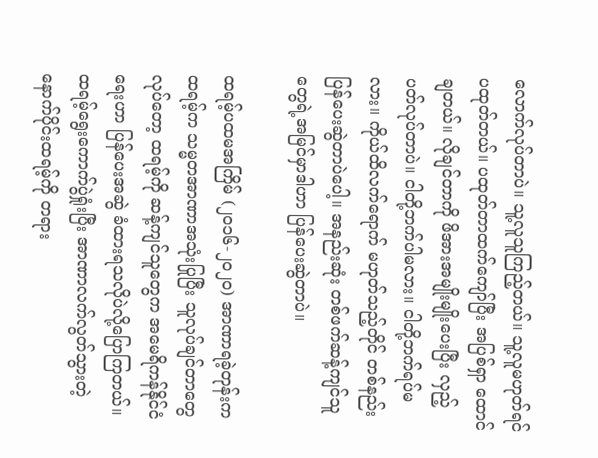လောက်လုပ်တာပဲ။ သူ့လူသူကြည့်တယ်။ သူ့လူမဟုတ်ရင် ပထုတ်တယ်။ ပထုတ်တာထက်ကျော်ပြီး အပြစ်ရှာ ထောင်ချတယ်။ လိုချင်တာကို ဖိအားအမျိုးမျိုးပေးပြီး လှည့်ပတ်လုပ်တာပဲ။ ငါတို့ဘက်ပါမလား။ ငါတို့ဘက်ရပ်မလား။ ကိုယ်ထိလက်ရောက် မဟုတ်သည့်တိုင် တစ်နည်းပြန်ပေးဆွဲတာပဲပေါ့။ အနည်းဆုံး တစ်ဖက်ဆန့်ကျင်သူတွေရဲ့အမြင်မှာဒါဟာ ပြန်ပေးဆွဲတာပဲ။

ထရမ့်ပထမအကြိမ် (၂၀၁၆-၂၀၂၀) အာဏာရခဲ့တုန်းကထရမ့်က သမ္မတအာဏာအသုံးပြုပြီး သူလုပ်ချင်တာတွေလုပ်တော့ ထရမ့်ကို ဆန့်ကျင်သူတွေက အမေရိကန်နိုင်ငံရေးဟာ ပြန်ပေးအဆွဲ ခံထားရသလိုပဲလို့ပြောကြတယ်။ ထရမ့်ရွေးကောက်ပွဲရှုံးပြီး အာဏာလက်လွတ်‌သွားတဲ့နောက်ပိုင်းထရမ့်ကို တရား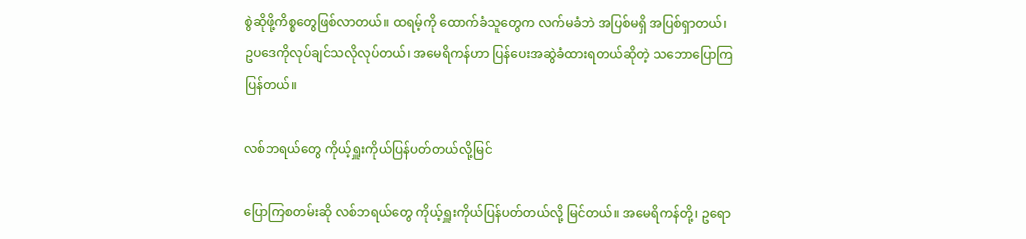စွဲဆိုဖို့ကိစ္စတွေဖြစ်လာတယ်။ ထရမ့်ကို ‌ထောက်ခံသူတွေက လက်မခံဘဲ အပြစ်မရှိ အပြစ်ရှာတယ်၊ ဥပ‌ဒေကိုလုပ်ချင်သလိုလုပ်တယ်၊ အမေရိကန်ဟာ ပြန်ပေးအဆွဲခံထားရတယ်ဆိုတဲ့ သဘောပြောကြပြန်တယ်။

လစ်ဘရယ်တွေ ကိုယ့်ရှူးကိုယ်ပြန်ပတ်တယ်လို့မြင်

ပြောကြစတမ်းဆို လစ်ဘရယ်တွေ ကိုယ့်ရှူးကိုယ်ပြန်ပတ်တယ်လို့ မြင်တယ်။ အမေရိကန်တို့၊ ဥရော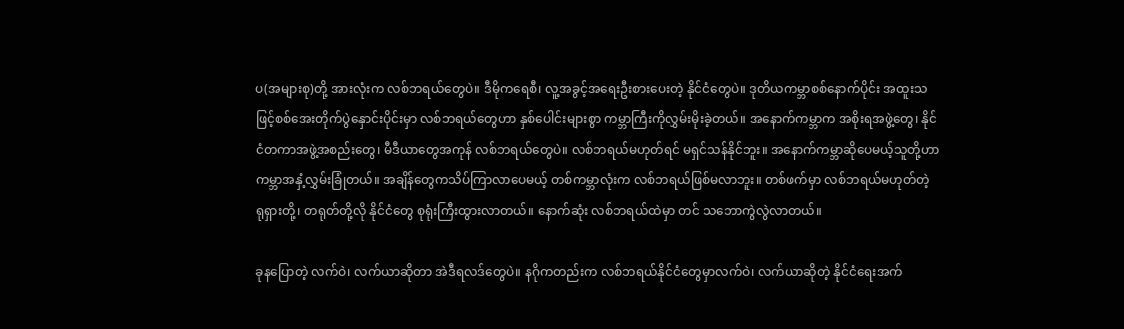ပ(အများစု)တို့ အားလုံးက လစ်ဘရယ်တွေပဲ။ ဒီမိုကရေစီ၊ လူ့အခွင့်အရေးဦးစားပေးတဲ့ နိုင်ငံတွေပဲ။ ဒုတိယကမ္ဘာစစ်နောက်ပိုင်း အထူးသဖြင့်စစ်အေးတိုက်ပွဲနှောင်းပိုင်းမှာ လစ်ဘရယ်တွေဟာ နှစ်ပေါင်းများစွာ ကမ္ဘာကြီးကိုလွှမ်းမိုးခဲ့တယ်။ အနောက်ကမ္ဘာက အစိုးရအဖွဲ့တွေ၊ နိုင်ငံတကာအဖွဲ့အစည်းတွေ၊ မီဒီယာတွေအကုန် လစ်ဘရယ်တွေပဲ။ လစ်ဘရယ်မဟုတ်ရင် မရှင်သန်နိုင်ဘူး။ အနောက်ကမ္ဘာဆိုပေမယ့်သူတို့ဟာ ကမ္ဘာအနှံ့လွှမ်းခြုံတယ်။ အချိန်တွေကသိပ်ကြာလာပေမယ့် တစ်ကမ္ဘာလုံးက လစ်ဘရယ်ဖြစ်မလာဘူး။ တစ်ဖက်မှာ လစ်ဘရယ်မဟုတ်တဲ့ ရုရှားတို့၊ တရုတ်တို့လို နိုင်ငံတွေ စုရုံးကြီးထွားလာတယ်။ နောက်ဆုံး လစ်ဘရယ်ထဲမှာ တင် သဘောကွဲလွဲလာတယ်။

ခုနပြောတဲ့ လက်ဝဲ၊ လက်ယာဆိုတာ အဲဒီရလဒ်တွေပဲ။ နဂိုကတည်းက လစ်ဘရယ်နိုင်ငံတွေမှာလက်ဝဲ၊ လက်ယာဆိုတဲ့ နိုင်ငံ‌ရေးအက်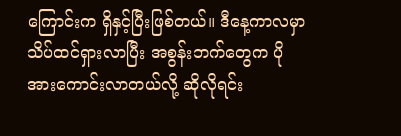ကြောင်းက ရှိနှင့်ပြီးဖြစ်တယ်။ ဒီနေ့ကာလမှာ သိပ်ထင်ရှားလာပြီး အစွန်းဘက်တွေက ပိုအားကောင်းလာတယ်လို့ ဆိုလိုရင်း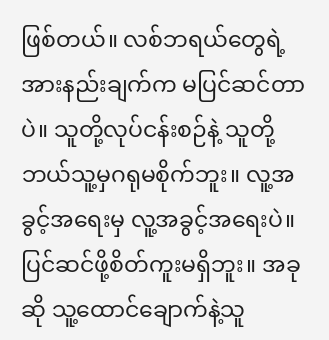ဖြစ်တယ်။ လစ်ဘရယ်တွေရဲ့ အားနည်းချက်က မပြင်ဆင်တာပဲ။ သူတို့လုပ်ငန်းစဉ်နဲ့ သူတို့ ဘယ်သူ့မှဂရုမစိုက်ဘူး။ လူ့အခွင့်အရေးမှ လူ့အခွင့်အရေးပဲ။ ပြင်ဆင်ဖို့စိတ်ကူးမရှိဘူး။ အခုဆို သူ့ထောင်ချောက်နဲ့သူ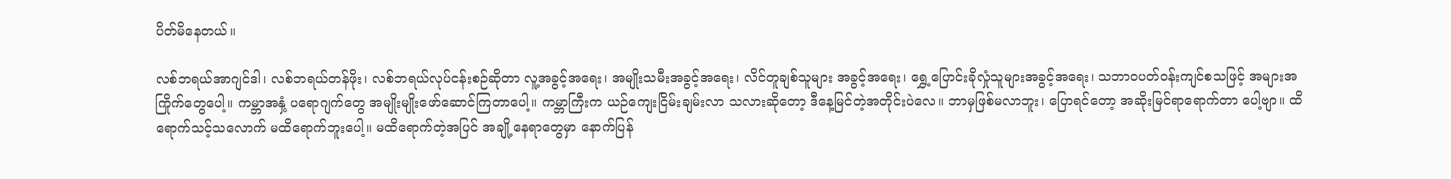ပိတ်မိနေတယ်။

လစ်ဘရယ်အာဂျင်ဒါ၊ လစ်ဘရယ်တန်ဖိုး၊ လစ်ဘရယ်လုပ်ငန်းစဉ်ဆိုတာ လူ့အခွင့်အရေး၊ အမျိုးသမီးအခွင့်အရေး၊ လိင်တူချစ်သူများ အခွင့်အရေး၊ ရွှေ့ပြောင်းခိုလှုံသူများအခွင့်အရေး၊ သဘာဝပတ်ဝန်းကျင်စသဖြင့် အများအကြိုက်တွေပေါ့။ ကမ္ဘာအနှံ့ ပရောဂျက်တွေ အမျိုးမျိုးဖော်ဆောင်ကြတာပေါ့။ ကမ္ဘာကြီးက ယဉ်ကျေးငြိမ်းချမ်းလာ သလားဆိုတော့ ဒီနေ့မြင်တဲ့အတိုင်းပဲလေ။ ဘာမှဖြစ်မလာဘူး၊ ပြောရင်တော့ အဆိုးမြင်ရာ‌ရောက်တာ ပေါ့ဗျာ။ ထိရောက်သင့်သလောက် မထိရောက်ဘူးပေါ့။ မထိရောက်တဲ့အပြင် အချို့နေရာတွေမှာ နောက်ပြန်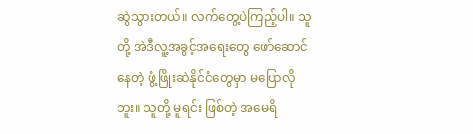ဆွဲသွားတယ်။ လက်တွေ့ပဲကြည့်ပါ။ သူတို့ အဲဒီလူ့အခွင့်အရေးတွေ ဖော်ဆောင်နေတဲ့ ဖွံ့ဖြိုးဆဲနိုင်ငံတွေမှာ မပြောလိုဘူး။ သူတို့ မူရင်း ဖြစ်တဲ့ အမေရိ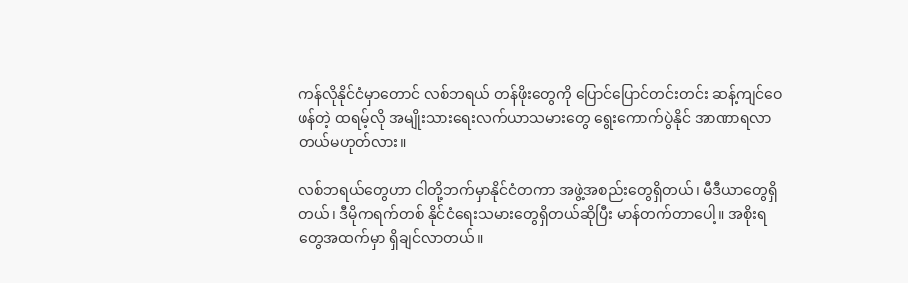ကန်လိုနိုင်ငံမှာတောင် လစ်ဘရယ် တန်ဖိုးတွေကို ပြောင်ပြောင်တင်းတင်း ဆန့်ကျင်ဝေဖန်တဲ့ ထရမ့်လို အမျိုးသားရေးလက်ယာသမားတွေ ရွေးကောက်ပွဲနိုင် အာဏာရလာတယ်မဟုတ်လား။

လစ်ဘရယ်တွေဟာ ငါတို့ဘက်မှာနိုင်ငံတကာ အဖွဲ့အစည်းတွေရှိတယ်၊ မီဒီယာတွေရှိတယ်၊ ဒီမိုကရက်တစ် နိုင်ငံရေးသမားတွေရှိတယ်ဆိုပြီး မာန်တက်တာပေါ့။ အစိုးရတွေအထက်မှာ ရှိချင်လာတယ်။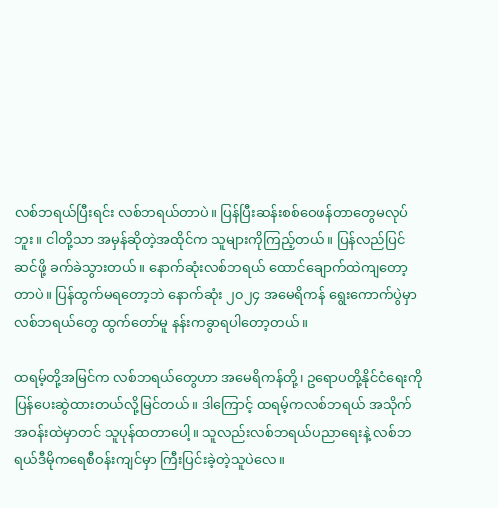လစ်ဘရယ်ပြီးရင်း လစ်ဘရယ်တာပဲ။ ပြန်ပြီးဆန်းစစ်ဝေဖန်တာတွေမလုပ်ဘူး။ ငါတို့သာ အမှန်ဆိုတဲ့အထိုင်က သူများကိုကြည့်တယ်။ ပြန်လည်ပြင်ဆင်ဖို့ ခက်ခဲသွားတယ်။ နောက်ဆုံးလစ်ဘရယ် ထောင်ချောက်ထဲကျတော့တာပဲ။ ပြန်ထွက်မရတော့ဘဲ နောက်ဆုံး ၂၀၂၄ အမေရိကန် ရွေးကောက်ပွဲမှာ လစ်ဘရယ်တွေ ထွက်တော်မူ နန်းကခွာရပါတော့တယ်။

ထရမ့်တို့အမြင်က လစ်ဘရယ်တွေဟာ အမေရိကန်တို့၊ ဥရောပတို့နိုင်ငံရေးကို ပြန်ပေးဆွဲထားတယ်လို့မြင်တယ်။ ဒါကြောင့် ထရမ့်ကလစ်ဘရယ် အသိုက်အဝန်းထဲမှာတင် သူပုန်ထတာ‌ပေါ့။ သူလည်းလစ်ဘရယ်ပညာရေးနဲ့ လစ်ဘရယ်ဒီမိုကရေစီဝန်းကျင်မှာ ကြီးပြင်းခဲ့တဲ့သူပဲလေ။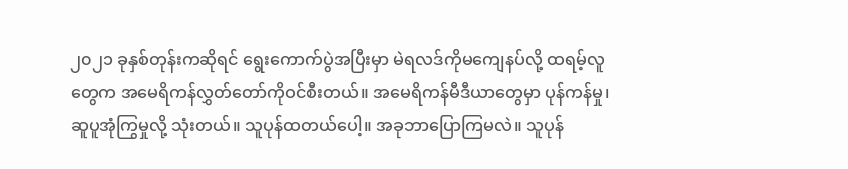၂၀၂၁ ခုနှစ်တုန်းကဆိုရင် ရွေးကောက်ပွဲအပြီးမှာ မဲရလဒ်ကိုမကျေနပ်လို့ ထရမ့်လူတွေက အမေရိကန်လွှတ်တော်ကိုဝင်စီးတယ်။ အမေရိကန်မီဒီယာတွေမှာ ပုန်ကန်မှု၊ ဆူပူအုံကြွမှုလို့ သုံးတယ်။ သူပုန်ထတယ်ပေါ့။ အခုဘာပြောကြမလဲ။ သူပုန်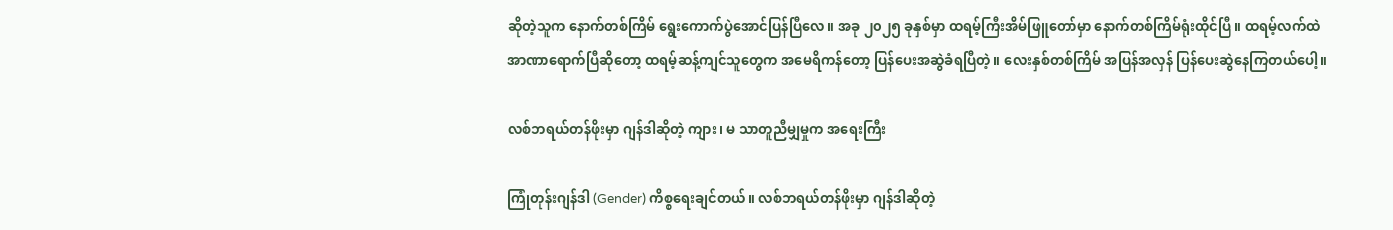ဆိုတဲ့သူက နောက်တစ်ကြိမ် ရွေးကောက်ပွဲအောင်ပြန်ပြီလေ။ အခု ၂၀၂၅ ခုနှစ်မှာ ထရမ့်ကြီးအိမ်ဖြူတော်မှာ နောက်တစ်ကြိမ်ရုံးထိုင်ပြီ။ ထရမ့်လက်ထဲ အာဏာရောက်ပြီဆိုတော့ ထရမ့်ဆန့်ကျင်သူတွေက အမေရိကန်တော့ ပြန်ပေးအဆွဲခံရပြီတဲ့။ လေးနှစ်တစ်ကြိမ် အပြန်အလှန် ပြန်ပေးဆွဲနေကြတယ်ပေါ့။

လစ်ဘရယ်တန်ဖိုးမှာ ဂျန်ဒါဆိုတဲ့ ကျား၊ မ သာတူညီမျှမှုက အရေးကြီး

ကြုံတုန်းဂျန်ဒါ (Gender) ကိစ္စရေးချင်တယ်။ လစ်ဘရယ်တန်ဖိုးမှာ ဂျန်ဒါဆိုတဲ့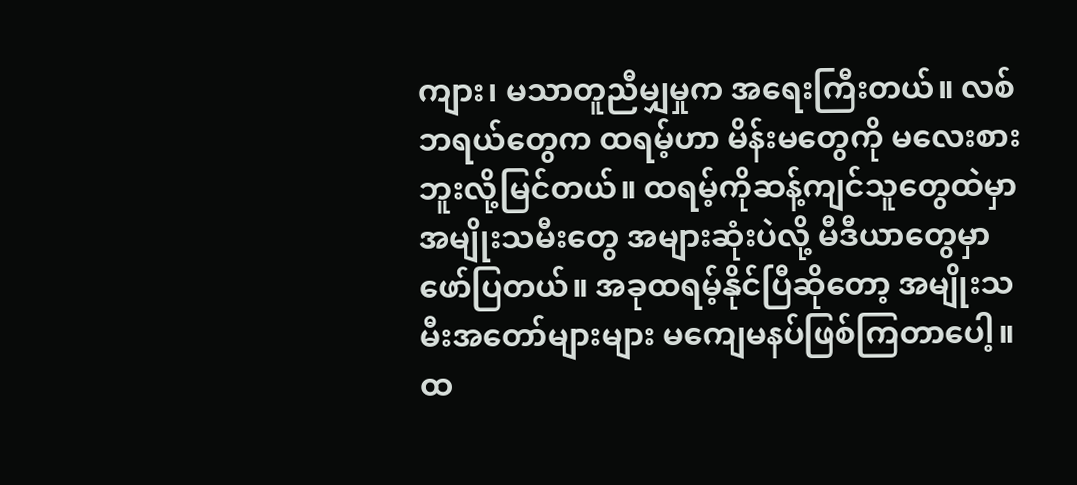ကျား၊ မသာတူညီမျှမှုက အရေးကြီးတယ်။ လစ်ဘရယ်တွေက ထရမ့်ဟာ မိန်းမတွေကို မလေးစားဘူးလို့မြင်တယ်။ ထရမ့်ကိုဆန့်ကျင်သူတွေထဲမှာ အမျိုးသမီးတွေ အများဆုံးပဲလို့ မီဒီယာတွေမှာဖော်ပြတယ်။ အခုထရမ့်နိုင်ပြီဆိုတော့ အမျိုးသမီးအတော်များများ မကျေမနပ်ဖြစ်ကြတာပေါ့။ ထ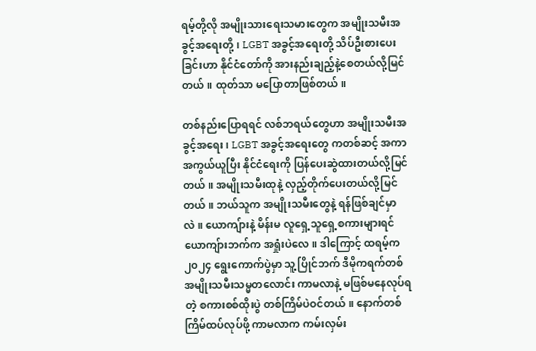ရမ့်တို့လို အမျိုးသားရေးသမားတွေက အမျိုးသမီးအခွင့်အရေးတို့၊ LGBT အခွင့်အရေးတို့ သိပ်ဦးစားပေးခြင်းဟာ နိုင်ငံ‌တော်ကို အားနည်းချည့်နဲ့စေတယ်လို့မြင်တယ်။ ထုတ်သာ မပြောတာဖြစ်တယ်။

တစ်နည်းပြောရရင် လစ်ဘရယ်တွေဟာ အမျိုးသမီးအခွင့်အရေး၊ LGBT အခွင့်အရေးတွေ ကတစ်ဆင့် အကာအကွယ်ယူပြီး နိုင်ငံရေးကို ပြန်ပေးဆွဲထားတယ်လို့မြင်တယ်။ အမျိုးသမီးထုနဲ့ လှည့်တိုက်ပေးတယ်လို့မြင်တယ်။ ဘယ်သူက အမျိုးသမီးတွေနဲ့ ရန်ဖြစ်ချင်မှာလဲ။ ယောကျ်ားနဲ့ မိန်းမ လူရှေ့သူရှေ့စကားများရင် ယောကျ်ားဘက်က အရှုံးပဲလေ။ ဒါကြောင့် ထရမ့်က ၂၀၂၄ ရွေးကောက်ပွဲမှာ သူ့ပြိုင်ဘက် ဒီမိုကရက်တစ် အမျိုးသမီးသမ္မတလောင်း ကာမလာနဲ့ မဖြစ်မနေလုပ်ရတဲ့ စကားစစ်ထိုးပွဲ တစ်ကြိမ်ပဲဝင်တယ်။ နောက်တစ်ကြိမ်ထပ်လုပ်ဖို့ ကာမလာက ကမ်းလှမ်း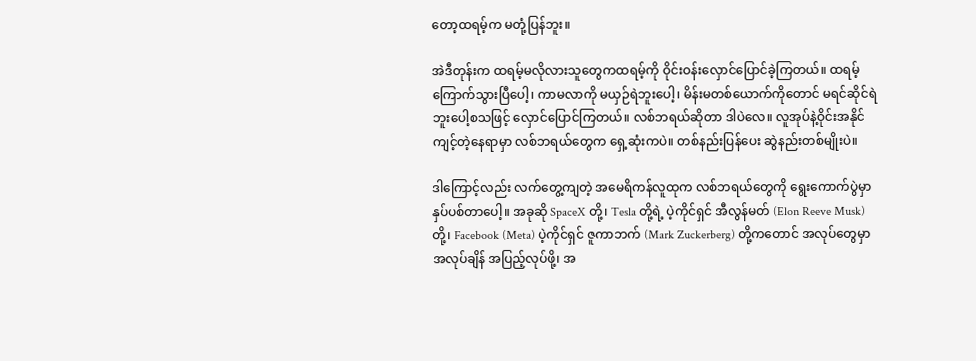တော့ထရမ့်က မတုံ့ပြန်ဘူး။

အဲဒီတုန်းက ထရမ့်မလိုလားသူတွေကထရမ့်ကို ဝိုင်းဝန်းလှောင်ပြောင်ခဲ့ကြတယ်။ ထရမ့်ကြောက်သွားပြီပေါ့၊ ကာမလာကို မယှဉ်ရဲဘူးပေါ့၊ မိန်းမတစ်ယောက်ကိုတောင် မရင်ဆိုင်ရဲဘူးပေါ့စသဖြင့် လှောင်ပြောင်ကြတယ်။ လစ်ဘရယ်ဆိုတာ ဒါပဲလေ။ လူအုပ်နဲ့ဝိုင်းအနိုင်ကျင့်တဲ့နေရာမှာ လစ်ဘရယ်တွေက ရှေ့ဆုံးကပဲ။ တစ်နည်းပြန်ပေး ဆွဲနည်းတစ်မျိုးပဲ။

ဒါကြောင့်လည်း လက်တွေ့ကျတဲ့ အမေရိကန်လူထုက လစ်ဘရယ်တွေကို ရွေးကောက်ပွဲမှာ နှပ်ပစ်တာပေါ့။ အခုဆို SpaceX တို့၊ Tesla တို့ရဲ့ ပဲ့ကိုင်ရှင် အီလွန်မတ် (Elon Reeve Musk) တို့၊ Facebook (Meta) ပဲ့ကိုင်ရှင် ဇူကာဘက် (Mark Zuckerberg) တို့ကတောင် အလုပ်တွေမှာ အလုပ်ချိန် အပြည့်လုပ်ဖို့၊ အ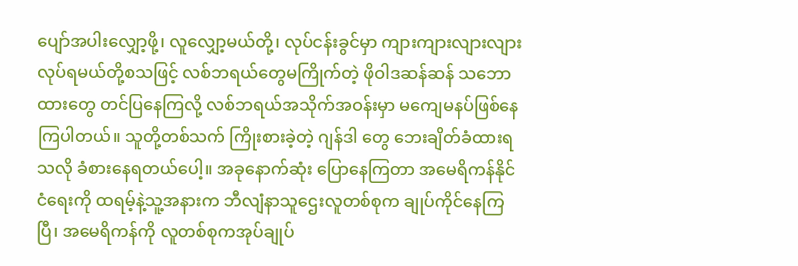ပျော်အပါးလျှော့ဖို့၊ လူလျှော့မယ်တို့၊ လုပ်ငန်းခွင်မှာ ကျားကျားလျားလျား လုပ်ရမယ်တို့စသဖြင့် လစ်ဘရယ်တွေမကြိုက်တဲ့ ဖိုဝါဒဆန်ဆန် သဘောထားတွေ တင်ပြနေကြလို့ လစ်ဘရယ်အသိုက်အဝန်းမှာ မကျေမနပ်ဖြစ်နေ ကြပါတယ်။ သူတို့တစ်သက် ကြိုးစားခဲ့တဲ့ ဂျန်ဒါ တွေ ဘေးချိတ်ခံထားရသလို ခံစားနေရတယ်ပေါ့။ အခုနောက်ဆုံး ပြောနေကြတာ အမေရိကန်နိုင်ငံ‌ရေးကို ထရမ့်နဲ့သူ့အနားက ဘီလျံနာသူဌေးလူတစ်စုက ချုပ်ကိုင်နေကြပြီ၊ အမေရိကန်ကို လူတစ်စုကအုပ်ချုပ်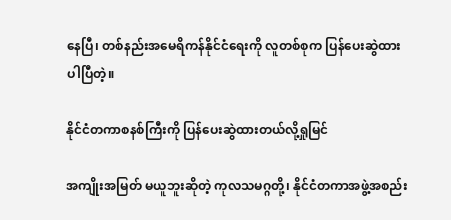နေပြီ၊ တစ်နည်းအမေရိကန်နိုင်ငံရေးကို လူတစ်စုက ပြန်ပေးဆွဲထားပါပြီတဲ့။

နိုင်ငံတကာစနစ်ကြီးကို ပြန်ပေးဆွဲထားတယ်လို့ရှုမြင်

အကျိုးအမြတ် မယူဘူးဆိုတဲ့ ကုလသမဂ္ဂတို့၊ နိုင်ငံတကာအဖွဲ့အစည်း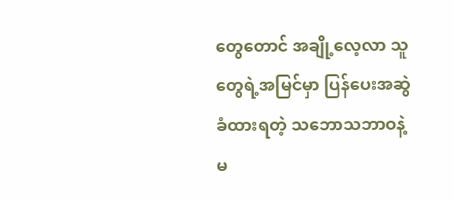တွေတောင် အချို့လေ့လာ သူတွေရဲ့အမြင်မှာ ပြန်ပေးအဆွဲခံထားရတဲ့ သဘောသဘာဝနဲ့မ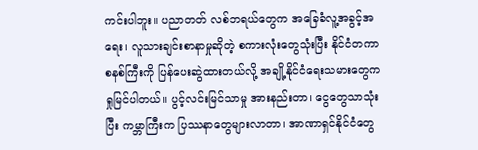ကင်းပါဘူး။ ပညာတတ် လစ်ဘရယ်တွေက အခြေခံလူ့အခွင့်အရေး၊ လူသားချင်းစာနာမှုဆိုတဲ့ စကားလုံးတွေသုံးပြီး နိုင်ငံတကာစနစ်ကြီးကို ပြန်ပေးဆွဲထားတယ်လို့ အချို့နိုင်ငံရေးသမားတွေက ရှုမြင်ပါတယ်။ ပွင့်လင်းမြင်သာမှု အားနည်းတာ၊ ငွေတွေသာသုံးပြီး ကမ္ဘာကြီးက ပြဿနာတွေများလာတာ၊ အာဏာရှင်နိုင်ငံတွေ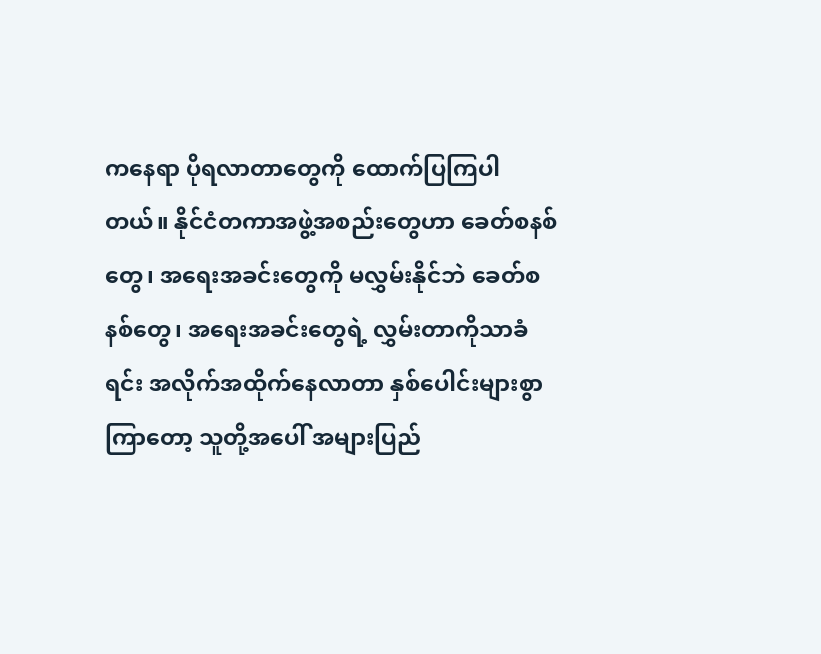ကနေရာ ပိုရလာတာတွေကို ထောက်ပြကြပါတယ်။ နိုင်ငံတကာအဖွဲ့အစည်းတွေဟာ ခေတ်စနစ်တွေ၊ အရေးအခင်းတွေကို မလွှမ်းနိုင်ဘဲ ခေတ်စနစ်တွေ၊ အရေးအခင်းတွေရဲ့ လွှမ်းတာကိုသာခံရင်း အလိုက်အထိုက်နေလာတာ နှစ်ပေါင်းများစွာ ကြာတော့ သူတို့အပေါ် အများပြည်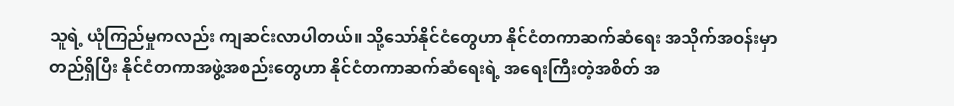သူရဲ့ ယုံကြည်မှုကလည်း ကျဆင်းလာပါတယ်။ သို့သော်နိုင်ငံတွေဟာ နိုင်ငံတကာဆက်ဆံရေး အသိုက်အဝန်းမှာတည်ရှိပြီး နိုင်ငံတကာအဖွဲ့အစည်းတွေဟာ နိုင်ငံတကာဆက်ဆံရေးရဲ့ အရေးကြီးတဲ့အစိတ် အ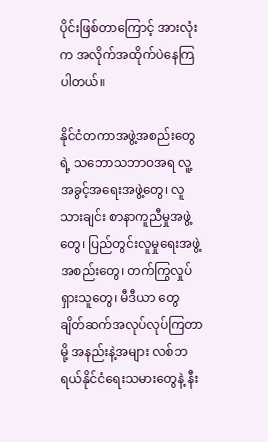ပိုင်းဖြစ်တာကြောင့် အားလုံးက အလိုက်အထိုက်ပဲနေကြပါတယ်။

နိုင်ငံတကာအဖွဲ့အစည်းတွေရဲ့ သဘောသဘာဝအရ လူ့အခွင့်အရေးအဖွဲ့တွေ၊ လူသားချင်း စာနာကူညီမှုအဖွဲ့တွေ၊ ပြည်တွင်းလူမှုရေးအဖွဲ့အစည်းတွေ၊ တက်ကြွလှုပ်ရှားသူတွေ၊ မီဒီယာ တွေ ချိတ်ဆက်အလုပ်လုပ်ကြတာမို့ အနည်းနဲ့အများ လစ်ဘရယ်နိုင်ငံရေးသမားတွေနဲ့ နီး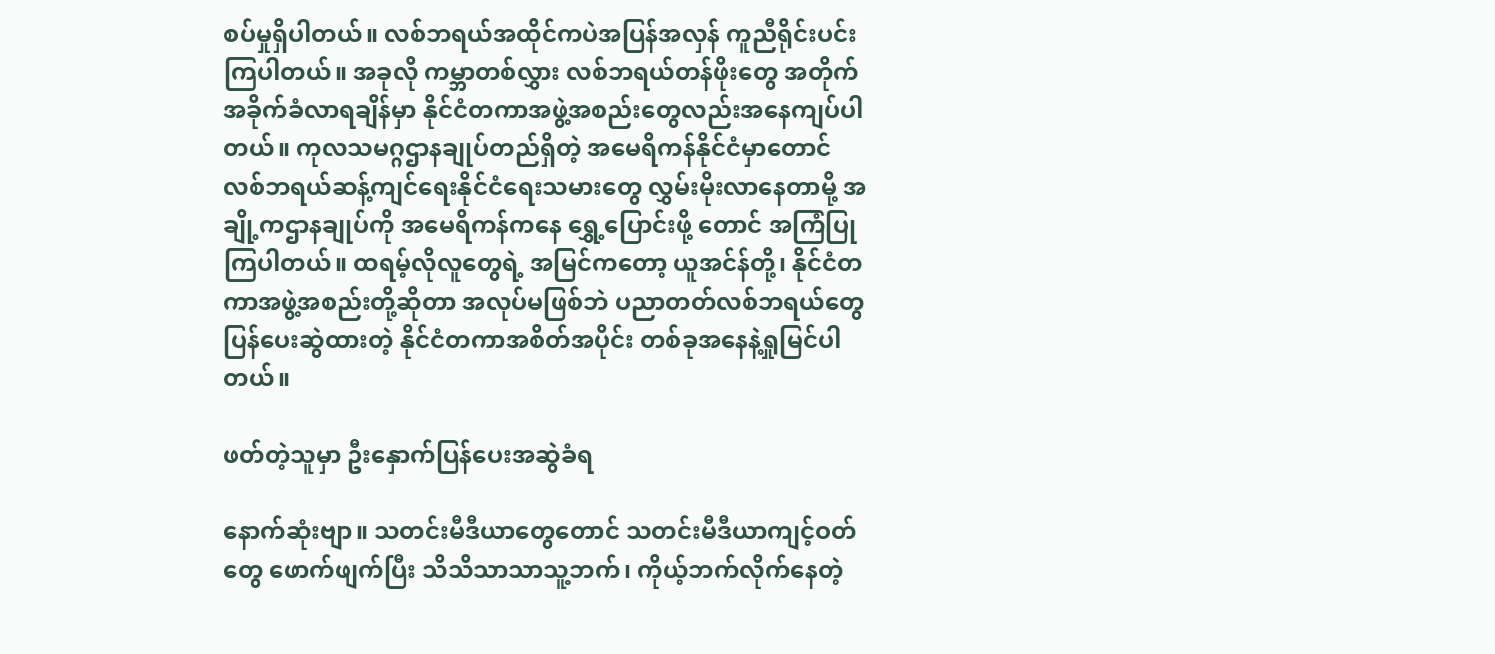စပ်မှုရှိပါတယ်။ လစ်ဘရယ်အထိုင်ကပဲအပြန်အလှန် ကူညီရိုင်းပင်းကြပါတယ်။ အခုလို ကမ္ဘာတစ်လွှား လစ်ဘရယ်တန်ဖိုးတွေ အတိုက်အခိုက်ခံလာရချိန်မှာ နိုင်ငံတကာအဖွဲ့အစည်းတွေလည်းအနေကျပ်ပါတယ်။ ကုလသမဂ္ဂဌာနချုပ်တည်ရှိတဲ့ အမေရိကန်နိုင်ငံမှာတောင် လစ်ဘရယ်ဆန့်ကျင်ရေးနိုင်ငံရေးသမားတွေ လွှမ်းမိုးလာနေတာမို့ အချို့ကဌာနချုပ်ကို အမေရိကန်ကနေ ရွှေ့ပြောင်းဖို့ တောင် အကြံပြုကြပါတယ်။ ထရမ့်လိုလူတွေရဲ့ အမြင်ကတော့ ယူအင်န်တို့၊ နိုင်ငံတကာအဖွဲ့အစည်းတို့ဆိုတာ အလုပ်မဖြစ်ဘဲ ပညာတတ်လစ်ဘရယ်တွေ ပြန်ပေးဆွဲထားတဲ့ နိုင်ငံတကာအစိတ်အပိုင်း တစ်ခုအနေနဲ့ရှုမြင်ပါတယ်။

ဖတ်တဲ့သူမှာ ဦးနှောက်ပြန်ပေးအဆွဲခံရ

နောက်ဆုံးဗျာ။ သတင်းမီဒီယာတွေတောင် သတင်းမီဒီယာကျင့်ဝတ်တွေ ဖောက်ဖျက်ပြီး သိသိသာသာသူ့ဘက်၊ ကိုယ့်ဘက်လိုက်နေတဲ့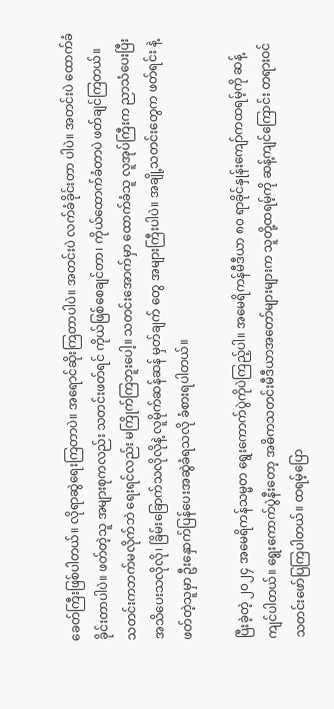ခေတ်ကြီးဖြစ်ပါတယ်။ လိုရာဆွဲရေးကြတာပဲ။ အရောင်ဆိုးကြတာပါပဲ။ အတင်းပဲ လက်ခံခိုင်းတာ ပါပဲ။ အတင်းပဲ ထောက်ခံခိုင်းတာပါပဲ။ ဖတ်တဲ့သူ အများစုကလည်း သတင်းဖတ်ရင် ကိုယ်ဖြစ်စေချင်တာ၊ ကိုယ်ထောက်ခံတာပဲ ဖတ်ချင်ကြတယ်။ သတင်းကဘက်မလိုက်ဘဲ ရေးရင်လည်း မကြိုက်ကြဘူးပေါ့။ သတင်းအောက်မှာ ထောက်ခံသူ လူအုပ်ကြီးက ညာသံပေးပြီး အသိပေးသလိုလို၊ ခြိမ်း‌ခြောက်သလိုလိုနဲ့ လူမိုက်ဆန်ဆန် မှတ်ချက် တွေ အများကြီးပါပဲ။ အချို့သတင်းတွေက ဖတ်ရင်း နဲ့ ဖတ်တဲ့သူမှာ ဦးနှောက်ပြန်ပေးအဆွဲခံရသလို ခံစားရပါတယ်။

ပြီးခဲ့တဲ့ ၂၀၂၄ အမေရိကန်သမ္မတ ရွေးကောက်ပွဲကိုပဲကြည့်ပါ။ အမေရိကန်မီဒီယာ ၈၀ ရာခိုင်နှုန်းကျော်ကထရမ့်ကို ဆန့်ကျင်ပါတယ်။ ရွေးကောက်ပွဲနီးတော့ အဓိကသတင်းမီဒီယာအတော်များများက သူတို့ထရမ့်ကို ဆန့်ကျင်ကြောင်း တရားဝင်သတင်းဖော်ပြကြပါတယ်။ ထရမ့်ပြော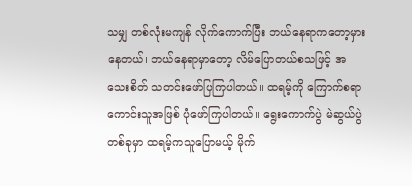သမျှ တစ်လုံးမကျန် လိုက်ကောက်ပြီး ဘယ်နေရာကတော့မှားနေတယ်၊ ဘယ်နေရာမှာတော့ လိမ်ပြောတယ်စသဖြင့် အသေးစိတ် သတင်းဖော်ပြကြပါတယ်။ ထရမ့်ကို ကြောက်စရာကောင်းသူအဖြစ် ပုံဖော်ကြပါတယ်။ ရွေးကောက်ပွဲ မဲဆွယ်ပွဲတစ်ခုမှာ ထရမ့်ကသူပြောမယ့် မိုက်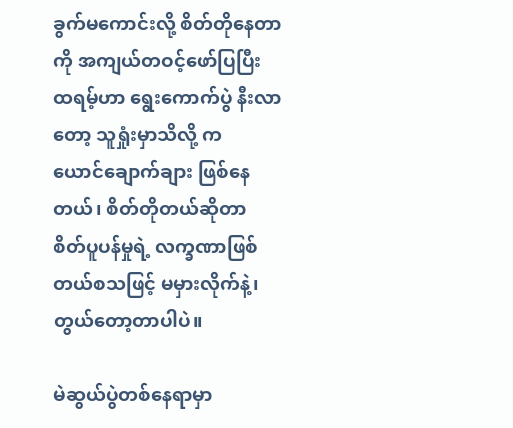ခွက်မကောင်းလို့ စိတ်တိုနေတာကို အကျယ်တဝင့်ဖော်ပြပြီး ထရမ့်ဟာ ရွေးကောက်ပွဲ နီးလာတော့ သူရှုံးမှာသိလို့ ကယောင်‌ချောက်ချား ဖြစ်နေတယ်၊ စိတ်တိုတယ်ဆိုတာ စိတ်ပူပန်မှုရဲ့ လက္ခဏာဖြစ်တယ်စသဖြင့် မမှားလိုက်နဲ့၊ တွယ်တော့တာပါပဲ။

မဲဆွယ်ပွဲတစ်နေရာမှာ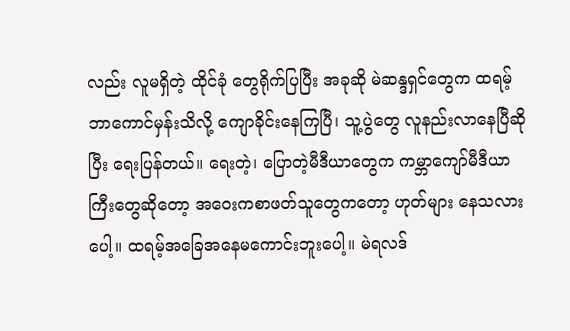လည်း လူမရှိတဲ့ ထိုင်ခုံ တွေရိုက်ပြပြီး အခုဆို မဲဆန္ဒရှင်တွေက ထရမ့် ဘာကောင်မှန်းသိလို့ ကျောခိုင်းနေကြပြီ၊ သူ့ပွဲတွေ လူနည်းလာနေပြီဆိုပြီး ရေးပြန်တယ်။ ရေးတဲ့၊ ပြောတဲ့မီဒီယာတွေက ကမ္ဘာကျော်မီဒီယာကြီးတွေဆိုတော့ အဝေးကစာဖတ်သူတွေကတော့ ဟုတ်များ နေသလားပေါ့။ ထရမ့်အခြေအနေမကောင်းဘူးပေါ့။ မဲရလဒ်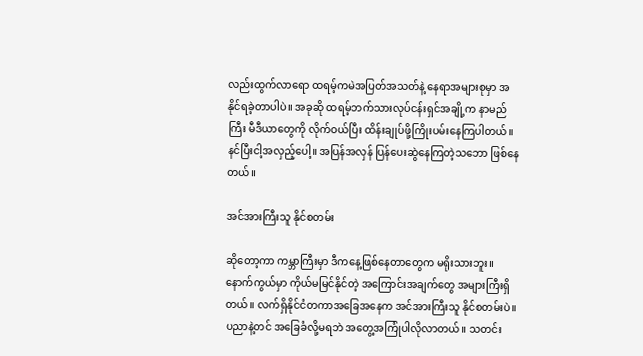လည်းထွက်လာရော ထရမ့်ကမဲအပြတ်အသတ်နဲ့ နေရာအများစုမှာ အနိုင်ရခဲ့တာပါပဲ။ အခုဆို ထရမ့်ဘက်သားလုပ်ငန်းရှင်အချို့က နာမည်ကြီး မီဒီယာတွေကို လိုက်ဝယ်ပြီး ထိန်းချုပ်ဖို့ကြိုးပမ်းနေကြပါတယ်။ နင်ပြီးငါ့အလှည့်ပေါ့။ အပြန်အလှန် ပြန်ပေးဆွဲနေကြတဲ့သဘော ဖြစ်နေတယ်။

အင်အားကြီးသူ နိုင်စတမ်း

ဆိုတော့ကာ ကမ္ဘာကြီးမှာ ဒီကနေ့ဖြစ်နေတာတွေက မရိုးသားဘူး။ နောက်ကွယ်မှာ ကိုယ်မမြင်နိုင်တဲ့ အကြောင်းအချက်တွေ အများကြီးရှိတယ်။ လက်ရှိနိုင်ငံတကာအခြေအနေက အင်အားကြီးသူ နိုင်စတမ်းပဲ။ ပညာနဲ့တင် အခြေခံလို့မရဘဲ အတွေ့အကြုံပါလိုလာတယ်။ သတင်း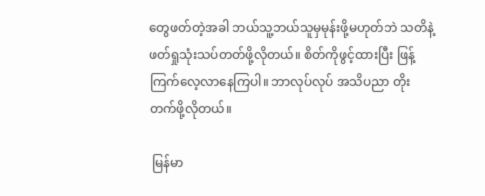တွေဖတ်တဲ့အခါ ဘယ်သူ့ဘယ်သူမှမုန်းဖို့မဟုတ်ဘဲ သတိနဲ့ ဖတ်ရှုသုံးသပ်တတ်ဖို့လိုတယ်။ စိတ်ကိုဖွင့်ထားပြီး ဖြန့်ကြက်လေ့လာနေကြပါ။ ဘာလုပ်လုပ် အသိပညာ တိုးတက်ဖို့လိုတယ်။

 မြန်မာ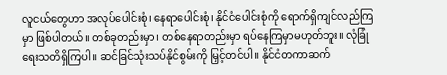လူငယ်တွေဟာ အလုပ်ပေါင်းစုံ၊ နေရာပေါင်းစုံ၊ နိုင်ငံပေါင်းစုံကို ရောက်ရှိကျင်လည်ကြမှာ ဖြစ်ပါတယ်။ တစ်ခုတည်းမှာ၊ တစ်နေရာတည်းမှာ ရပ်နေကြမှာမဟုတ်ဘူး။ လုံခြုံရေးသတိရှိကြပါ။ ဆင်ခြင်သုံးသပ်နိုင်စွမ်းကို မြှင့်တင်ပါ။ နိုင်ငံတကာဆက်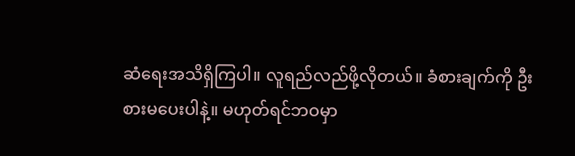ဆံရေးအသိရှိကြပါ။ လူရည်လည်ဖို့လိုတယ်။ ခံစားချက်ကို ဦးစားမပေးပါနဲ့။ မဟုတ်ရင်ဘဝမှာ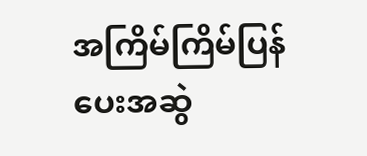အကြိမ်ကြိမ်ပြန်ပေးအဆွဲ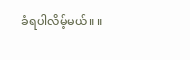ခံရပါလိမ့်မယ်။ ။